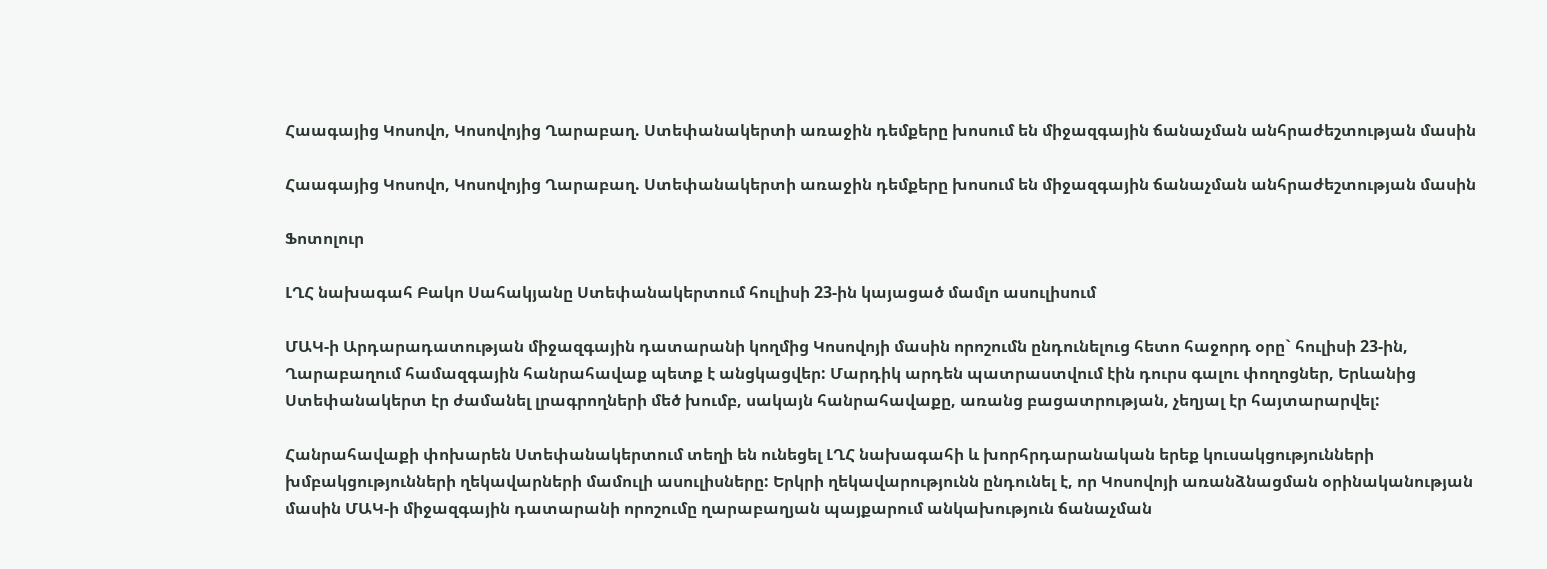Հաագայից Կոսովո, Կոսովոյից Ղարաբաղ. Ստեփանակերտի առաջին դեմքերը խոսում են միջազգային ճանաչման անհրաժեշտության մասին

Հաագայից Կոսովո, Կոսովոյից Ղարաբաղ. Ստեփանակերտի առաջին դեմքերը խոսում են միջազգային ճանաչման անհրաժեշտության մասին

Ֆոտոլուր

ԼՂՀ նախագահ Բակո Սահակյանը Ստեփանակերտում հուլիսի 23-ին կայացած մամլո ասուլիսում

ՄԱԿ-ի Արդարադատության միջազգային դատարանի կողմից Կոսովոյի մասին որոշումն ընդունելուց հետո հաջորդ օրը` հուլիսի 23-ին, Ղարաբաղում համազգային հանրահավաք պետք է անցկացվեր: Մարդիկ արդեն պատրաստվում էին դուրս գալու փողոցներ, Երևանից Ստեփանակերտ էր ժամանել լրագրողների մեծ խումբ, սակայն հանրահավաքը, առանց բացատրության, չեղյալ էր հայտարարվել:

Հանրահավաքի փոխարեն Ստեփանակերտում տեղի են ունեցել ԼՂՀ նախագահի և խորհրդարանական երեք կուսակցությունների խմբակցությունների ղեկավարների մամուլի ասուլիսները: Երկրի ղեկավարությունն ընդունել է, որ Կոսովոյի առանձնացման օրինականության մասին ՄԱԿ-ի միջազգային դատարանի որոշումը ղարաբաղյան պայքարում անկախություն ճանաչման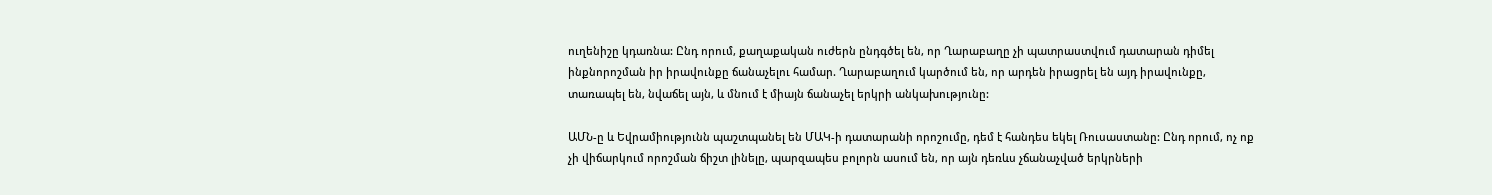ուղենիշը կդառնա: Ընդ որում, քաղաքական ուժերն ընդգծել են, որ Ղարաբաղը չի պատրաստվում դատարան դիմել ինքնորոշման իր իրավունքը ճանաչելու համար. Ղարաբաղում կարծում են, որ արդեն իրացրել են այդ իրավունքը, տառապել են, նվաճել այն, և մնում է միայն ճանաչել երկրի անկախությունը:

ԱՄՆ-ը և Եվրամիությունն պաշտպանել են ՄԱԿ-ի դատարանի որոշումը, դեմ է հանդես եկել Ռուսաստանը: Ընդ որում, ոչ ոք չի վիճարկում որոշման ճիշտ լինելը, պարզապես բոլորն ասում են, որ այն դեռևս չճանաչված երկրների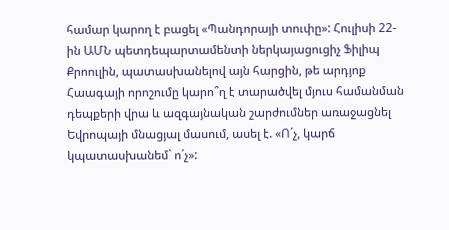համար կարող է բացել «Պանդորայի տուփը»: Հուլիսի 22-ին ԱՄՆ պետդեպարտամենտի ներկայացուցիչ Ֆիլիպ Քրոուլին, պատասխանելով այն հարցին, թե արդյոք Հաագայի որոշումը կարո՞ղ է տարածվել մյուս համանման դեպքերի վրա և ազգայնական շարժումներ առաջացնել Եվրոպայի մնացյալ մասում, ասել է. «Ո´չ, կարճ կպատասխանեմ` ո´չ»: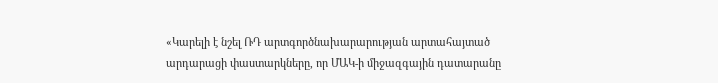«Կարելի է նշել ՌԴ արտգործնախարարության արտահայտած արդարացի փաստարկները, որ ՄԱԿ-ի միջազգային դատարանը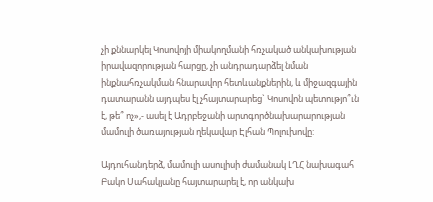չի քննարկել Կոսովոյի միակողմանի հռչակած անկախության իրավազորության հարցը, չի անդրադարձել նման ինքնահռչակման հնարավոր հետևանքներին, և միջազգային դատարանն այդպես էլ չհայտարարեց` Կոսովոն պետությո՞ւն է, թե՞ ոչ»,- ասել է Ադրբեջանի արտգործնախարարության մամուլի ծառայության ղեկավար Էլհան Պոլուխովը:

Այդուհանդերձ, մամուլի ասուլիսի ժամանակ ԼՂՀ նախագահ Բակո Սահակյանը հայտարարել է, որ անկախ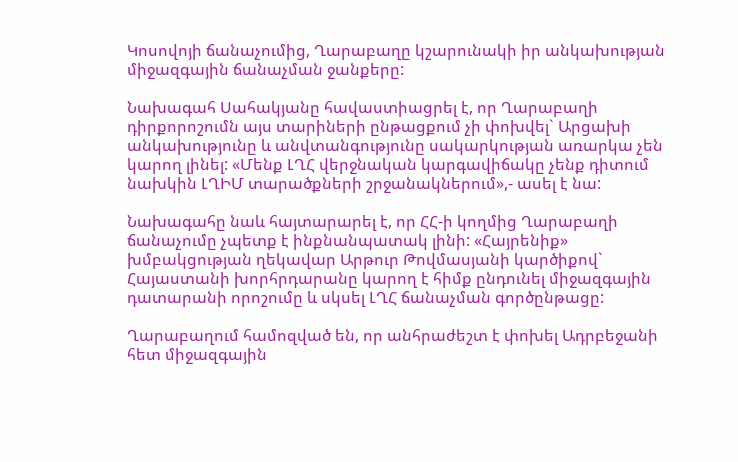Կոսովոյի ճանաչումից, Ղարաբաղը կշարունակի իր անկախության միջազգային ճանաչման ջանքերը:

Նախագահ Սահակյանը հավաստիացրել է, որ Ղարաբաղի դիրքորոշումն այս տարիների ընթացքում չի փոխվել` Արցախի անկախությունը և անվտանգությունը սակարկության առարկա չեն կարող լինել: «Մենք ԼՂՀ վերջնական կարգավիճակը չենք դիտում նախկին ԼՂԻՄ տարածքների շրջանակներում»,- ասել է նա:

Նախագահը նաև հայտարարել է, որ ՀՀ-ի կողմից Ղարաբաղի ճանաչումը չպետք է ինքնանպատակ լինի: «Հայրենիք» խմբակցության ղեկավար Արթուր Թովմասյանի կարծիքով` Հայաստանի խորհրդարանը կարող է հիմք ընդունել միջազգային դատարանի որոշումը և սկսել ԼՂՀ ճանաչման գործընթացը:

Ղարաբաղում համոզված են, որ անհրաժեշտ է փոխել Ադրբեջանի հետ միջազգային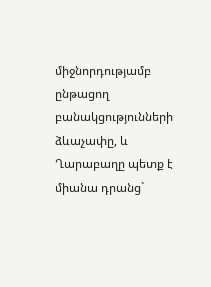միջնորդությամբ ընթացող բանակցությունների ձևաչափը, և Ղարաբաղը պետք է միանա դրանց`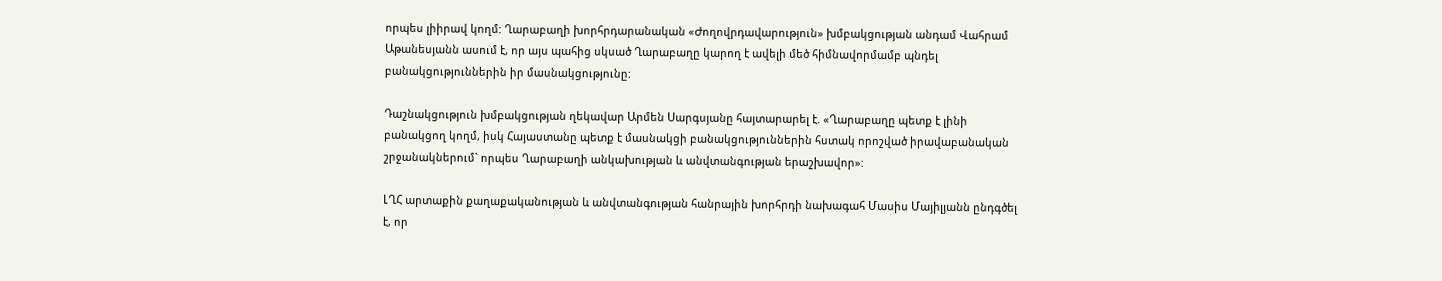որպես լիիրավ կողմ: Ղարաբաղի խորհրդարանական «Ժողովրդավարություն» խմբակցության անդամ Վահրամ Աթանեսյանն ասում է, որ այս պահից սկսած Ղարաբաղը կարող է ավելի մեծ հիմնավորմամբ պնդել բանակցություններին իր մասնակցությունը:

Դաշնակցություն խմբակցության ղեկավար Արմեն Սարգսյանը հայտարարել է. «Ղարաբաղը պետք է լինի բանակցող կողմ, իսկ Հայաստանը պետք է մասնակցի բանակցություններին հստակ որոշված իրավաբանական շրջանակներում` որպես Ղարաբաղի անկախության և անվտանգության երաշխավոր»:

ԼՂՀ արտաքին քաղաքականության և անվտանգության հանրային խորհրդի նախագահ Մասիս Մայիլյանն ընդգծել է, որ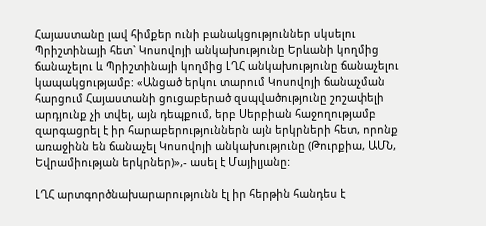Հայաստանը լավ հիմքեր ունի բանակցություններ սկսելու Պրիշտինայի հետ` Կոսովոյի անկախությունը Երևանի կողմից ճանաչելու և Պրիշտինայի կողմից ԼՂՀ անկախությունը ճանաչելու կապակցությամբ: «Անցած երկու տարում Կոսովոյի ճանաչման հարցում Հայաստանի ցուցաբերած զսպվածությունը շոշափելի արդյունք չի տվել, այն դեպքում, երբ Սերբիան հաջողությամբ զարգացրել է իր հարաբերություններն այն երկրների հետ, որոնք առաջինն են ճանաչել Կոսովոյի անկախությունը (Թուրքիա, ԱՄՆ, Եվրամիության երկրներ)»,- ասել է Մայիլյանը:

ԼՂՀ արտգործնախարարությունն էլ իր հերթին հանդես է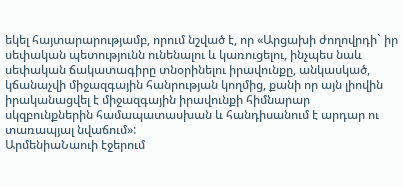եկել հայտարարությամբ, որում նշված է, որ «Արցախի ժողովրդի` իր սեփական պետությունն ունենալու և կառուցելու, ինչպես նաև սեփական ճակատագիրը տնօրինելու իրավունքը, անկասկած, կճանաչվի միջազգային հանրության կողմից, քանի որ այն լիովին իրականացվել է միջազգային իրավունքի հիմնարար սկզբունքներին համապատասխան և հանդիսանում է արդար ու տառապյալ նվաճում»:
ԱրմենիաՆաուի էջերում